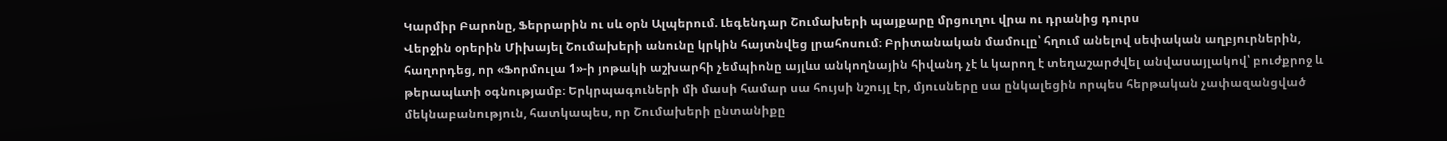Կարմիր Բարոնը, Ֆերրարին ու սև օրն Ալպերում. Լեգենդար Շումախերի պայքարը մրցուղու վրա ու դրանից դուրս
Վերջին օրերին Միխայել Շումախերի անունը կրկին հայտնվեց լրահոսում։ Բրիտանական մամուլը՝ հղում անելով սեփական աղբյուրներին, հաղորդեց, որ «Ֆորմուլա 1»-ի յոթակի աշխարհի չեմպիոնը այլևս անկողնային հիվանդ չէ և կարող է տեղաշարժվել անվասայլակով՝ բուժքրոջ և թերապևտի օգնությամբ։ Երկրպագուների մի մասի համար սա հույսի նշույլ էր, մյուսները սա ընկալեցին որպես հերթական չափազանցված մեկնաբանություն, հատկապես, որ Շումախերի ընտանիքը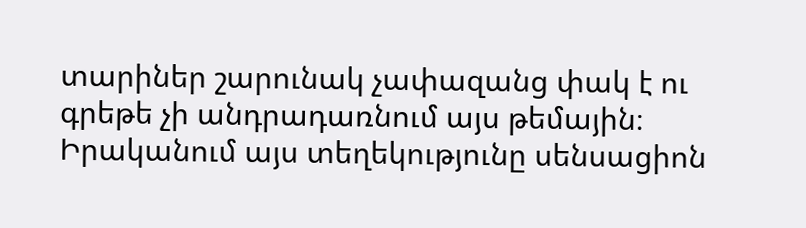տարիներ շարունակ չափազանց փակ է ու գրեթե չի անդրադառնում այս թեմային։
Իրականում այս տեղեկությունը սենսացիոն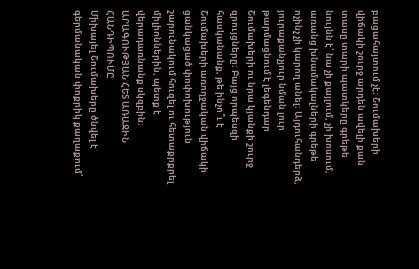բացահայտում չէ։ Շումախերի վիճակի շուրջ արդեն ավելի քան տասը տարի պատկերը գրեթե նույնն է՝ նա չի քայլում, չի խոսում, առանց խնամակալների գրեթե ոչինչ չի կարող անել։ Այդուհանդերձ, յուրաքանչյուր նման լուր թարմացնում է լեգենդար Շումախերի ու նրա կյանքի շուրջ զրույցները։ Բայց որպեսզի հասկանանք, թե ինչո՞ւ է Շումախերի առողջական վիճակի ցանկացած փոփոխություն շարունակում հուզել ու հետաքրքրել միլիոններին, պետք է վերադառնանք սկզբին։
ԱՐԱԳՈՒԹՅԱՆ ՀԵՏ ԱՌԱՋԻՆ ՀԱՆԴԻՊՈՒՄԸ
Միխայել Շումախերը ծնվել է գերմանական փոքրիկ քաղաքում՝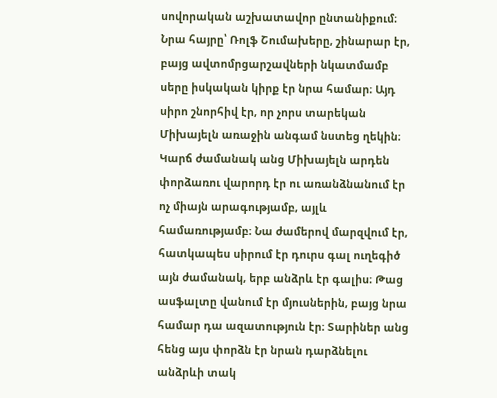սովորական աշխատավոր ընտանիքում։ Նրա հայրը՝ Ռոլֆ Շումախերը, շինարար էր, բայց ավտոմրցարշավների նկատմամբ սերը իսկական կիրք էր նրա համար։ Այդ սիրո շնորհիվ էր, որ չորս տարեկան Միխայելն առաջին անգամ նստեց ղեկին։
Կարճ ժամանակ անց Միխայելն արդեն փորձառու վարորդ էր ու առանձնանում էր ոչ միայն արագությամբ, այլև համառությամբ։ Նա ժամերով մարզվում էր, հատկապես սիրում էր դուրս գալ ուղեգիծ այն ժամանակ, երբ անձրև էր գալիս։ Թաց ասֆալտը վանում էր մյուսներին, բայց նրա համար դա ազատություն էր։ Տարիներ անց հենց այս փորձն էր նրան դարձնելու անձրևի տակ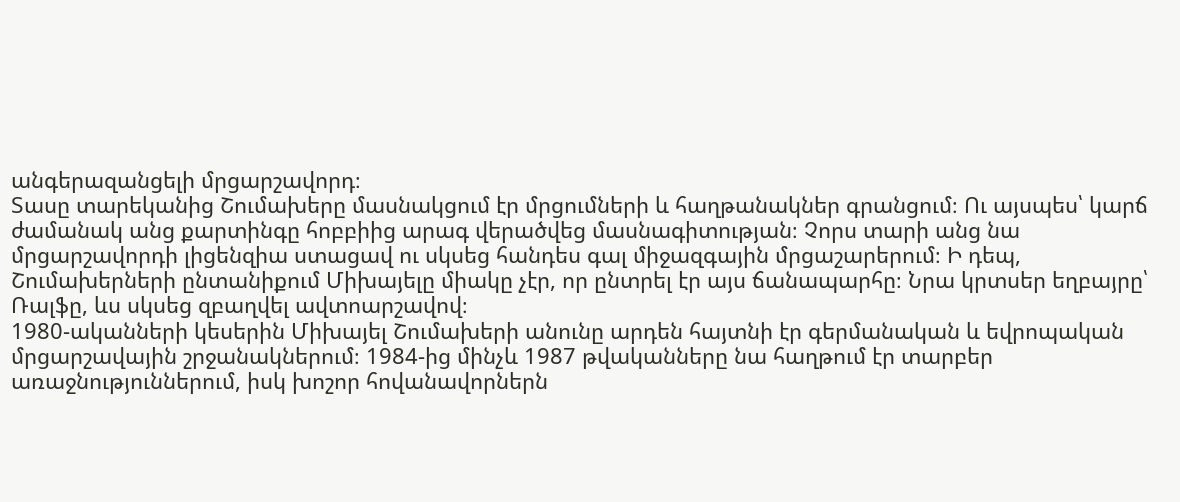անգերազանցելի մրցարշավորդ։
Տասը տարեկանից Շումախերը մասնակցում էր մրցումների և հաղթանակներ գրանցում։ Ու այսպես՝ կարճ ժամանակ անց քարտինգը հոբբիից արագ վերածվեց մասնագիտության։ Չորս տարի անց նա մրցարշավորդի լիցենզիա ստացավ ու սկսեց հանդես գալ միջազգային մրցաշարերում։ Ի դեպ, Շումախերների ընտանիքում Միխայելը միակը չէր, որ ընտրել էր այս ճանապարհը։ Նրա կրտսեր եղբայրը՝ Ռալֆը, ևս սկսեց զբաղվել ավտոարշավով։
1980-ականների կեսերին Միխայել Շումախերի անունը արդեն հայտնի էր գերմանական և եվրոպական մրցարշավային շրջանակներում։ 1984-ից մինչև 1987 թվականները նա հաղթում էր տարբեր առաջնություններում, իսկ խոշոր հովանավորներն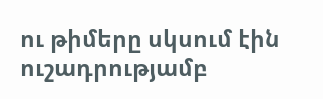ու թիմերը սկսում էին ուշադրությամբ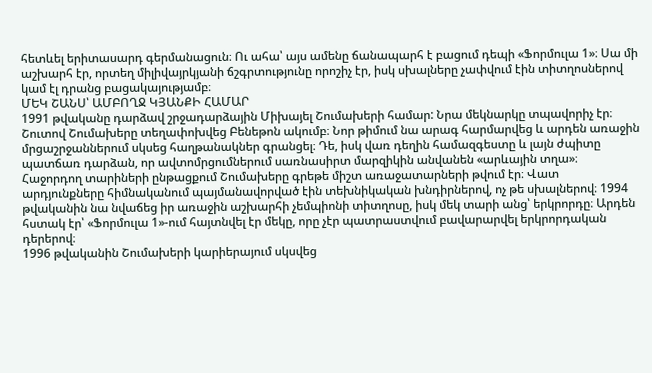հետևել երիտասարդ գերմանացուն։ Ու ահա՝ այս ամենը ճանապարհ է բացում դեպի «Ֆորմուլա 1»։ Սա մի աշխարհ էր, որտեղ միլիվայրկյանի ճշգրտությունը որոշիչ էր, իսկ սխալները չափվում էին տիտղոսներով կամ էլ դրանց բացակայությամբ։
ՄԵԿ ՇԱՆՍ՝ ԱՄԲՈՂՋ ԿՅԱՆՔԻ ՀԱՄԱՐ
1991 թվականը դարձավ շրջադարձային Միխայել Շումախերի համար: Նրա մեկնարկը տպավորիչ էր։ Շուտով Շումախերը տեղափոխվեց Բենեթոն ակումբ։ Նոր թիմում նա արագ հարմարվեց և արդեն առաջին մրցաշրջաններում սկսեց հաղթանակներ գրանցել։ Դե, իսկ վառ դեղին համազգեստը և լայն ժպիտը պատճառ դարձան, որ ավտոմրցումներում սառնասիրտ մարզիկին անվանեն «արևային տղա»։ Հաջորդող տարիների ընթացքում Շումախերը գրեթե միշտ առաջատարների թվում էր։ Վատ արդյունքները հիմնականում պայմանավորված էին տեխնիկական խնդիրներով, ոչ թե սխալներով։ 1994 թվականին նա նվաճեց իր առաջին աշխարհի չեմպիոնի տիտղոսը, իսկ մեկ տարի անց՝ երկրորդը։ Արդեն հստակ էր՝ «Ֆորմուլա 1»-ում հայտնվել էր մեկը, որը չէր պատրաստվում բավարարվել երկրորդական դերերով։
1996 թվականին Շումախերի կարիերայում սկսվեց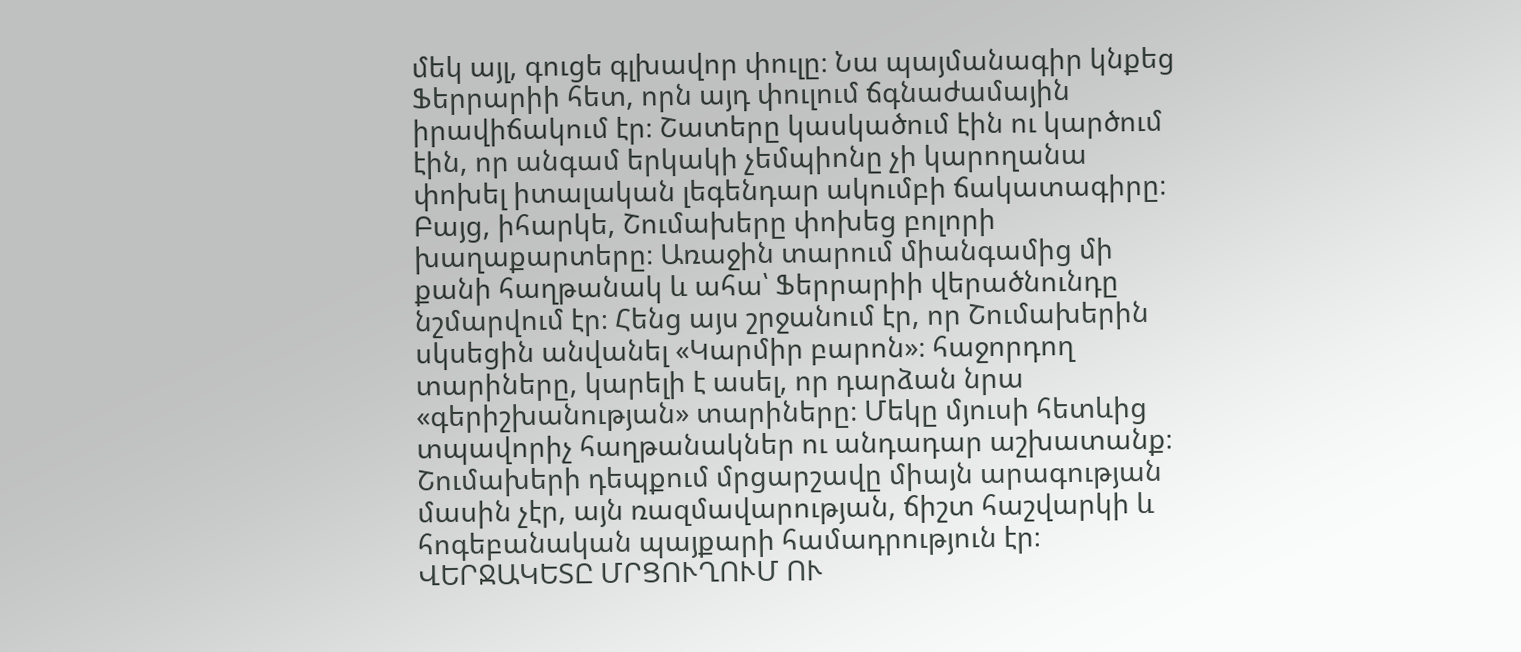մեկ այլ, գուցե գլխավոր փուլը։ Նա պայմանագիր կնքեց Ֆերրարիի հետ, որն այդ փուլում ճգնաժամային իրավիճակում էր։ Շատերը կասկածում էին ու կարծում էին, որ անգամ երկակի չեմպիոնը չի կարողանա փոխել իտալական լեգենդար ակումբի ճակատագիրը։
Բայց, իհարկե, Շումախերը փոխեց բոլորի խաղաքարտերը։ Առաջին տարում միանգամից մի քանի հաղթանակ և ահա՝ Ֆերրարիի վերածնունդը նշմարվում էր։ Հենց այս շրջանում էր, որ Շումախերին սկսեցին անվանել «Կարմիր բարոն»։ հաջորդող տարիները, կարելի է ասել, որ դարձան նրա «գերիշխանության» տարիները։ Մեկը մյուսի հետևից տպավորիչ հաղթանակներ ու անդադար աշխատանք։ Շումախերի դեպքում մրցարշավը միայն արագության մասին չէր, այն ռազմավարության, ճիշտ հաշվարկի և հոգեբանական պայքարի համադրություն էր։
ՎԵՐՋԱԿԵՏԸ ՄՐՑՈՒՂՈՒՄ ՈՒ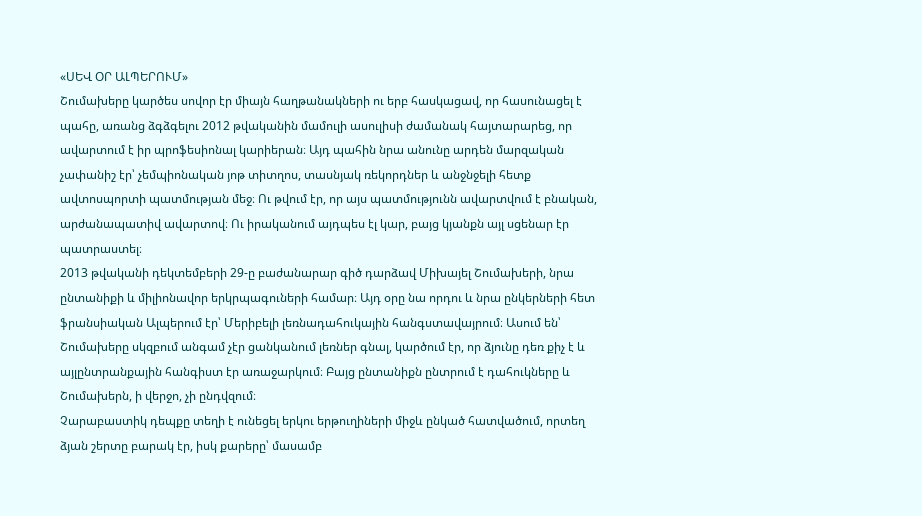«ՍԵՎ ՕՐ ԱԼՊԵՐՈՒՄ»
Շումախերը կարծես սովոր էր միայն հաղթանակների ու երբ հասկացավ, որ հասունացել է պահը, առանց ձգձգելու 2012 թվականին մամուլի ասուլիսի ժամանակ հայտարարեց, որ ավարտում է իր պրոֆեսիոնալ կարիերան։ Այդ պահին նրա անունը արդեն մարզական չափանիշ էր՝ չեմպիոնական յոթ տիտղոս, տասնյակ ռեկորդներ և անջնջելի հետք ավտոսպորտի պատմության մեջ։ Ու թվում էր, որ այս պատմությունն ավարտվում է բնական, արժանապատիվ ավարտով։ Ու իրականում այդպես էլ կար, բայց կյանքն այլ սցենար էր պատրաստել։
2013 թվականի դեկտեմբերի 29-ը բաժանարար գիծ դարձավ Միխայել Շումախերի, նրա ընտանիքի և միլիոնավոր երկրպագուների համար։ Այդ օրը նա որդու և նրա ընկերների հետ ֆրանսիական Ալպերում էր՝ Մերիբելի լեռնադահուկային հանգստավայրում։ Ասում են՝ Շումախերը սկզբում անգամ չէր ցանկանում լեռներ գնալ, կարծում էր, որ ձյունը դեռ քիչ է և այլընտրանքային հանգիստ էր առաջարկում։ Բայց ընտանիքն ընտրում է դահուկները և Շումախերն, ի վերջո, չի ընդվզում։
Չարաբաստիկ դեպքը տեղի է ունեցել երկու երթուղիների միջև ընկած հատվածում, որտեղ ձյան շերտը բարակ էր, իսկ քարերը՝ մասամբ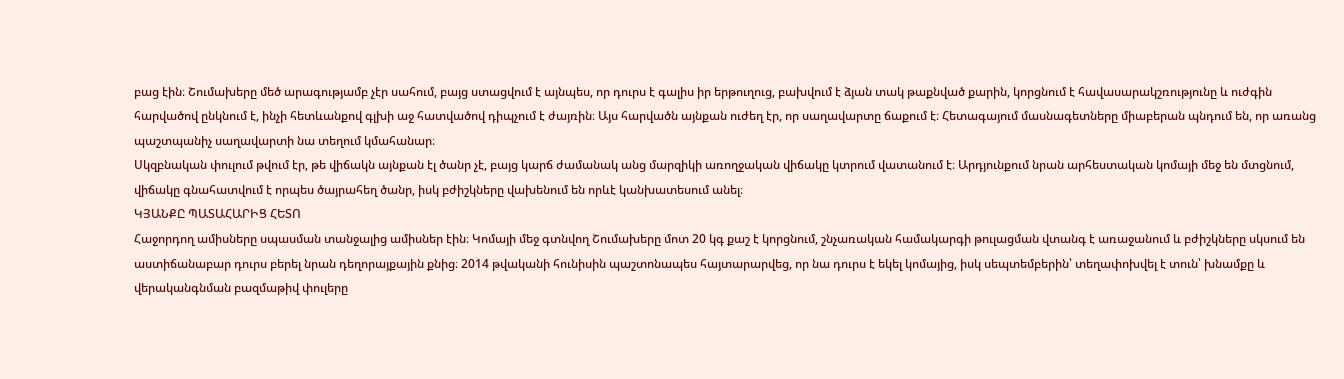բաց էին։ Շումախերը մեծ արագությամբ չէր սահում, բայց ստացվում է այնպես, որ դուրս է գալիս իր երթուղուց, բախվում է ձյան տակ թաքնված քարին, կորցնում է հավասարակշռությունը և ուժգին հարվածով ընկնում է, ինչի հետևանքով գլխի աջ հատվածով դիպչում է ժայռին։ Այս հարվածն այնքան ուժեղ էր, որ սաղավարտը ճաքում է։ Հետագայում մասնագետները միաբերան պնդում են, որ առանց պաշտպանիչ սաղավարտի նա տեղում կմահանար։
Սկզբնական փուլում թվում էր, թե վիճակն այնքան էլ ծանր չէ, բայց կարճ ժամանակ անց մարզիկի առողջական վիճակը կտրում վատանում է։ Արդյունքում նրան արհեստական կոմայի մեջ են մտցնում, վիճակը գնահատվում է որպես ծայրահեղ ծանր, իսկ բժիշկները վախենում են որևէ կանխատեսում անել։
ԿՅԱՆՔԸ ՊԱՏԱՀԱՐԻՑ ՀԵՏՈ
Հաջորդող ամիսները սպասման տանջալից ամիսներ էին։ Կոմայի մեջ գտնվող Շումախերը մոտ 20 կգ քաշ է կորցնում, շնչառական համակարգի թուլացման վտանգ է առաջանում և բժիշկները սկսում են աստիճանաբար դուրս բերել նրան դեղորայքային քնից։ 2014 թվականի հունիսին պաշտոնապես հայտարարվեց, որ նա դուրս է եկել կոմայից, իսկ սեպտեմբերին՝ տեղափոխվել է տուն՝ խնամքը և վերականգնման բազմաթիվ փուլերը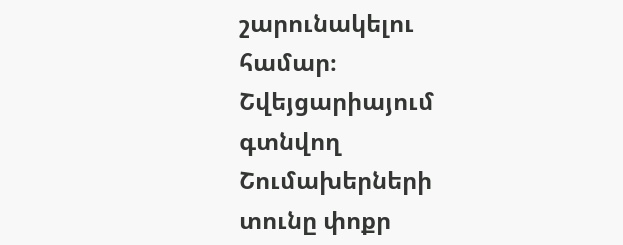շարունակելու համար։
Շվեյցարիայում գտնվող Շումախերների տունը փոքր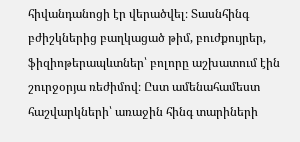հիվանդանոցի էր վերածվել։ Տասնհինգ բժիշկներից բաղկացած թիմ, բուժքույրեր, ֆիզիոթերապևտներ՝ բոլորը աշխատում էին շուրջօրյա ռեժիմով։ Ըստ ամենահամեստ հաշվարկների՝ առաջին հինգ տարիների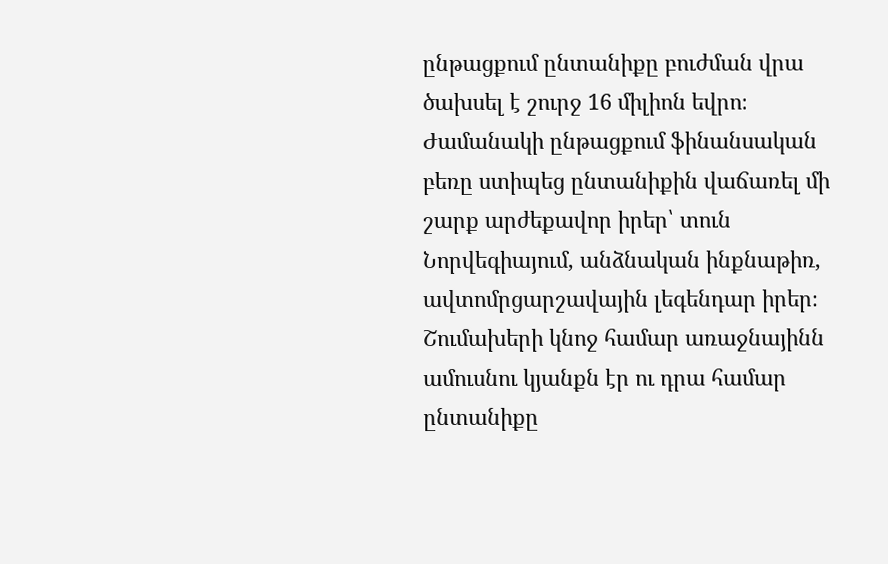ընթացքում ընտանիքը բուժման վրա ծախսել է շուրջ 16 միլիոն եվրո։
Ժամանակի ընթացքում ֆինանսական բեռը ստիպեց ընտանիքին վաճառել մի շարք արժեքավոր իրեր՝ տուն Նորվեգիայում, անձնական ինքնաթիռ, ավտոմրցարշավային լեգենդար իրեր։ Շումախերի կնոջ համար առաջնայինն ամուսնու կյանքն էր ու դրա համար ընտանիքը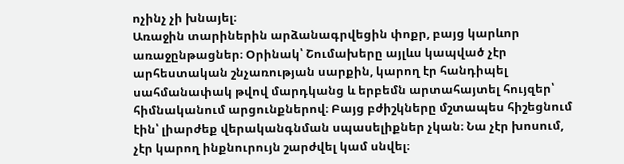ոչինչ չի խնայել։
Առաջին տարիներին արձանագրվեցին փոքր, բայց կարևոր առաջընթացներ։ Օրինակ՝ Շումախերը այլևս կապված չէր արհեստական շնչառության սարքին, կարող էր հանդիպել սահմանափակ թվով մարդկանց և երբեմն արտահայտել հույզեր՝ հիմնականում արցունքներով։ Բայց բժիշկները մշտապես հիշեցնում էին՝ լիարժեք վերականգնման սպասելիքներ չկան։ Նա չէր խոսում, չէր կարող ինքնուրույն շարժվել կամ սնվել։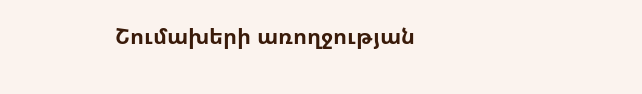Շումախերի առողջության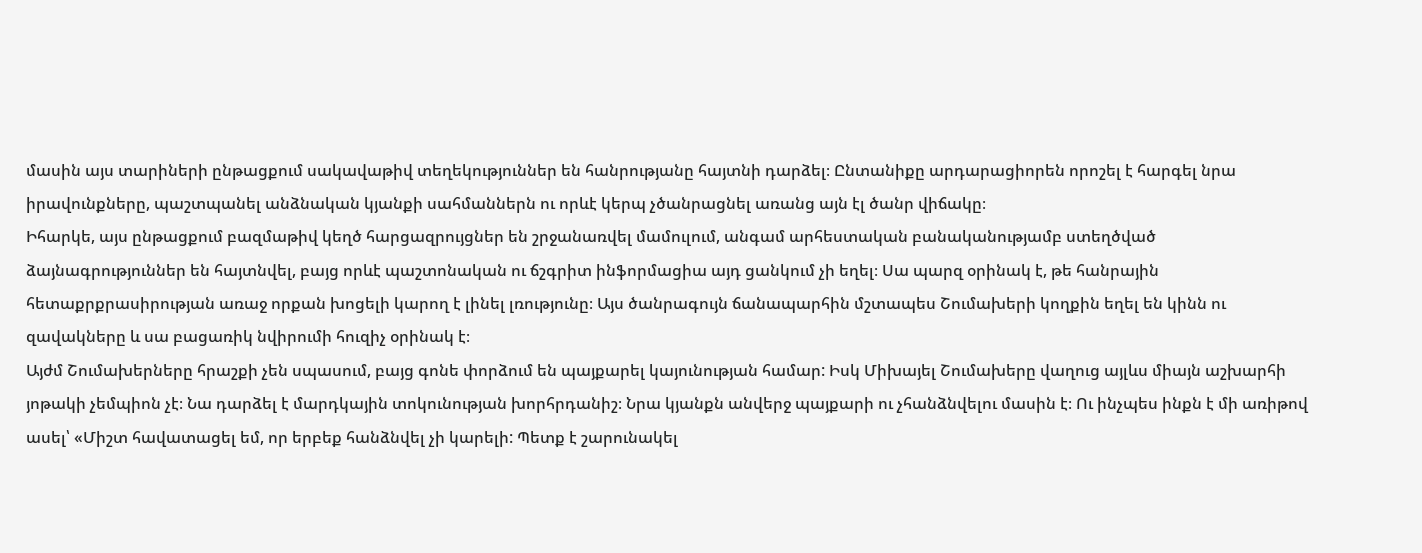մասին այս տարիների ընթացքում սակավաթիվ տեղեկություններ են հանրությանը հայտնի դարձել։ Ընտանիքը արդարացիորեն որոշել է հարգել նրա իրավունքները, պաշտպանել անձնական կյանքի սահմաններն ու որևէ կերպ չծանրացնել առանց այն էլ ծանր վիճակը։
Իհարկե, այս ընթացքում բազմաթիվ կեղծ հարցազրույցներ են շրջանառվել մամուլում, անգամ արհեստական բանականությամբ ստեղծված ձայնագրություններ են հայտնվել, բայց որևէ պաշտոնական ու ճշգրիտ ինֆորմացիա այդ ցանկում չի եղել։ Սա պարզ օրինակ է, թե հանրային հետաքրքրասիրության առաջ որքան խոցելի կարող է լինել լռությունը։ Այս ծանրագույն ճանապարհին մշտապես Շումախերի կողքին եղել են կինն ու զավակները և սա բացառիկ նվիրումի հուզիչ օրինակ է։
Այժմ Շումախերները հրաշքի չեն սպասում, բայց գոնե փորձում են պայքարել կայունության համար: Իսկ Միխայել Շումախերը վաղուց այլևս միայն աշխարհի յոթակի չեմպիոն չէ։ Նա դարձել է մարդկային տոկունության խորհրդանիշ։ Նրա կյանքն անվերջ պայքարի ու չհանձնվելու մասին է։ Ու ինչպես ինքն է մի առիթով ասել՝ «Միշտ հավատացել եմ, որ երբեք հանձնվել չի կարելի: Պետք է շարունակել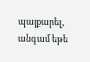պայքարել, անգամ եթե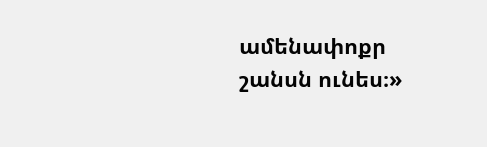ամենափոքր շանսն ունես։»